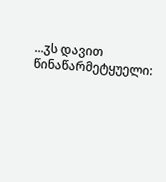...ჳს დავით წინაწარმეტყუელი: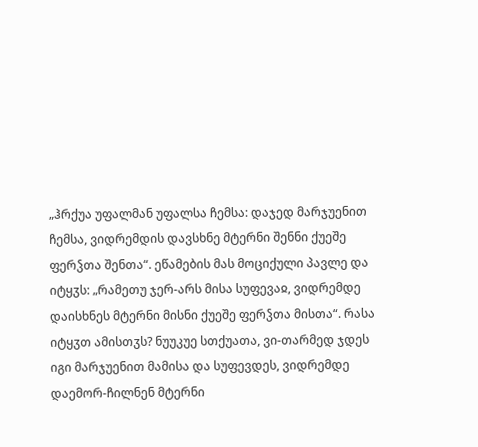„ჰრქუა უფალმან უფალსა ჩემსა: დაჯედ მარჯუენით ჩემსა, ვიდრემდის დავსხნე მტერნი შენნი ქუეშე ფერჴთა შენთა“. ეწამების მას მოციქული პავლე და იტყჳს: „რამეთუ ჯერ-არს მისა სუფევაჲ, ვიდრემდე დაისხნეს მტერნი მისნი ქუეშე ფერჴთა მისთა“. რასა იტყჳთ ამისთჳს? ნუუკუე სთქუათა, ვი-თარმედ ჯდეს იგი მარჯუენით მამისა და სუფევდეს, ვიდრემდე დაემორ-ჩილნენ მტერნი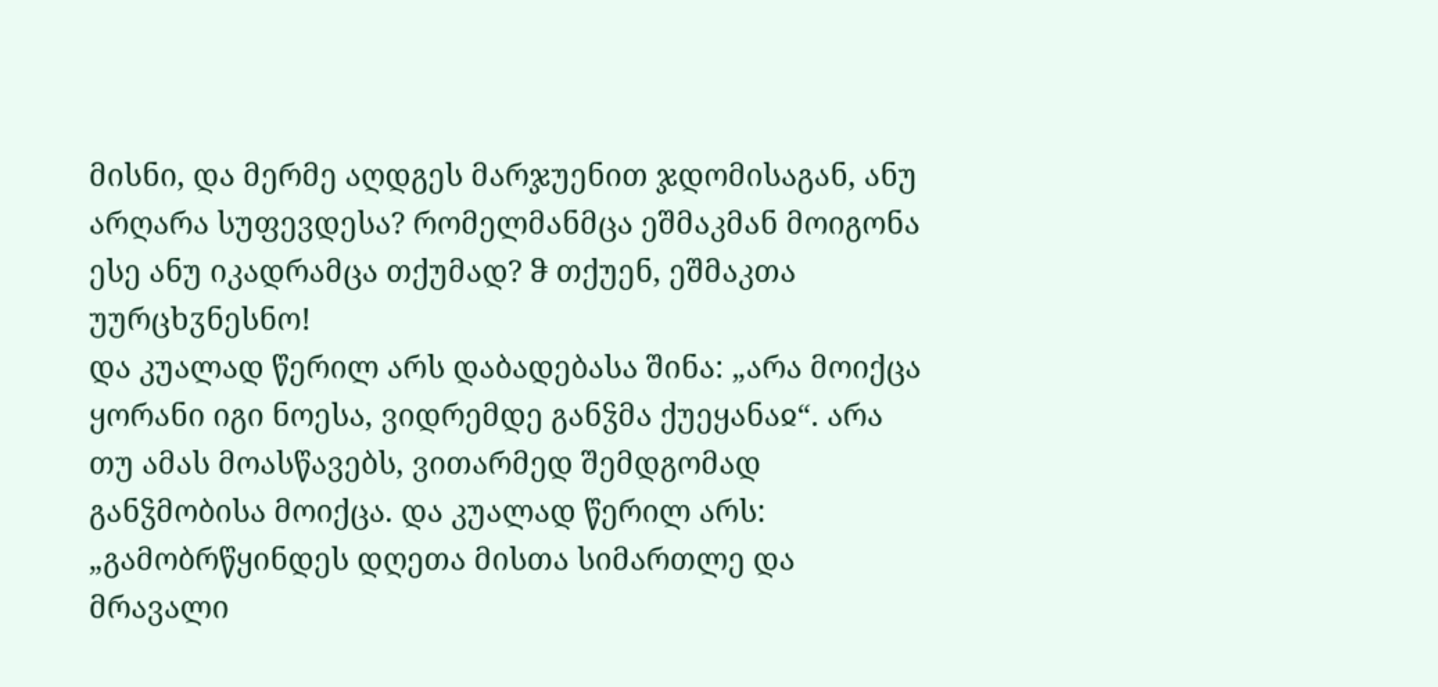მისნი, და მერმე აღდგეს მარჯუენით ჯდომისაგან, ანუ არღარა სუფევდესა? რომელმანმცა ეშმაკმან მოიგონა ესე ანუ იკადრამცა თქუმად? ჵ თქუენ, ეშმაკთა უურცხჳნესნო!
და კუალად წერილ არს დაბადებასა შინა: „არა მოიქცა ყორანი იგი ნოესა, ვიდრემდე განჴმა ქუეყანაჲ“. არა თუ ამას მოასწავებს, ვითარმედ შემდგომად განჴმობისა მოიქცა. და კუალად წერილ არს: „გამობრწყინდეს დღეთა მისთა სიმართლე და მრავალი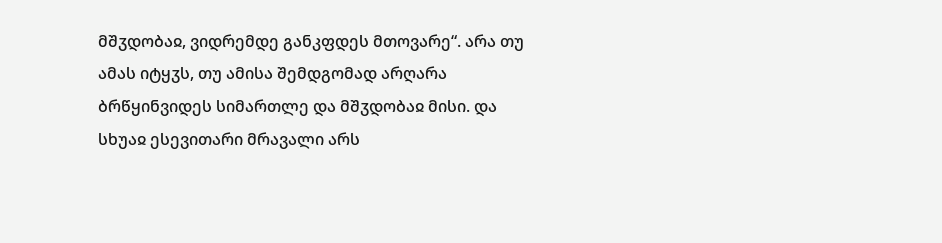მშჳდობაჲ, ვიდრემდე განკფდეს მთოვარე“. არა თუ ამას იტყჳს, თუ ამისა შემდგომად არღარა ბრწყინვიდეს სიმართლე და მშჳდობაჲ მისი. და სხუაჲ ესევითარი მრავალი არს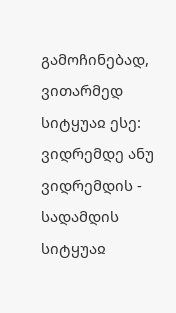გამოჩინებად, ვითარმედ სიტყუაჲ ესე: ვიდრემდე ანუ ვიდრემდის - სადამდის სიტყუაჲ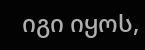იგი იყოს,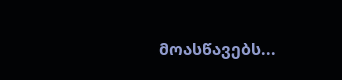მოასწავებს...